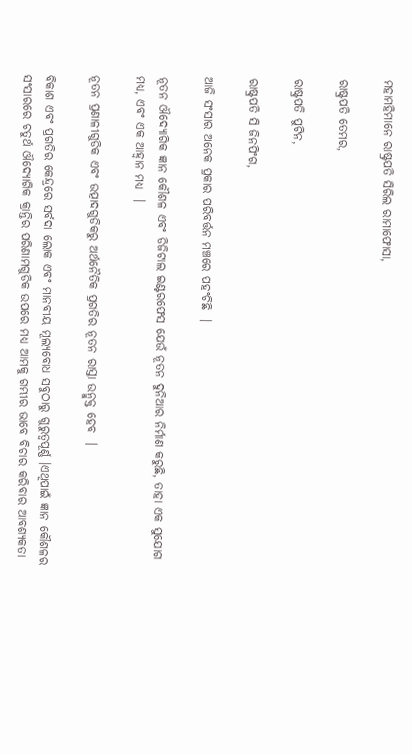ମହାମହିମାନେ ରାଷ୍ଟ୍ରପତି ସିରିଲ ରାମାଫୋସା,

ରାଷ୍ଟ୍ରପତି ତେମର,

ରାଷ୍ଟ୍ରପତି ପୁଟିନ,

ରାଷ୍ଟ୍ରପତି ସି ଜିନପିଂଗ,

ଆଜି ସଂସାର ଅନେକ ପ୍ରକାର ପରିବର୍ତ୍ତନ ମଞ୍ଚରେ ପହଂଚିଛି  ।

ନୂତନ ଔଦ୍ୟୋଗିକ ଜ୍ଞାନ କୌଶଳ ଏବଂ ଡିଜିଟାଲ ଇଣ୍ଟରଫେସ ଯେଉଁ ନୂତନ ଦୁନିଆର ନିର୍ମାଣ କରୁଛି, ତାହା ଏକ ସୁଯୋଗ ମଧ୍ୟ, ଏବଂ ଏକ ଆହ୍ୱାନ ମଧ୍ୟ  ।

ନୂତନ ପ୍ରଣାଳୀଗୁଡିକ ଏବଂ ଉତ୍ପାଦଗୁଡିକରୁ ଅର୍ଥନୈତିକ ପ୍ରଗତିର ନୂତନ ରାସ୍ତା ଉନ୍ମୁକ୍ତ ହେବ  ।

ବିକାଶ ଏବଂ ପ୍ରଗତିର କେନ୍ଦ୍ରରେ ସର୍ବଦା ଲୋକ ଏବଂ ମାନବୀୟ ମୂଲ୍ୟବୋଧ ସବୁଠାରୁ ଗୁରୁତ୍ୱପୂର୍ଣ୍ଣ ।ଏଥିପାଇଁ ଜ୍ଞାନ କୌଶଳର ସଂସାରରେ ଚତୁର୍ଥ ଔଦ୍ୟୋଗିକ କ୍ରାନ୍ତିର ପରିଣାମଗୁଡିକ ଉପରେ ମଧ୍ୟ ଆମକୁ ଗମ୍ଭୀର ଭାବେ ବିଚାର କରିବାର ଆବଶ୍ୟକତା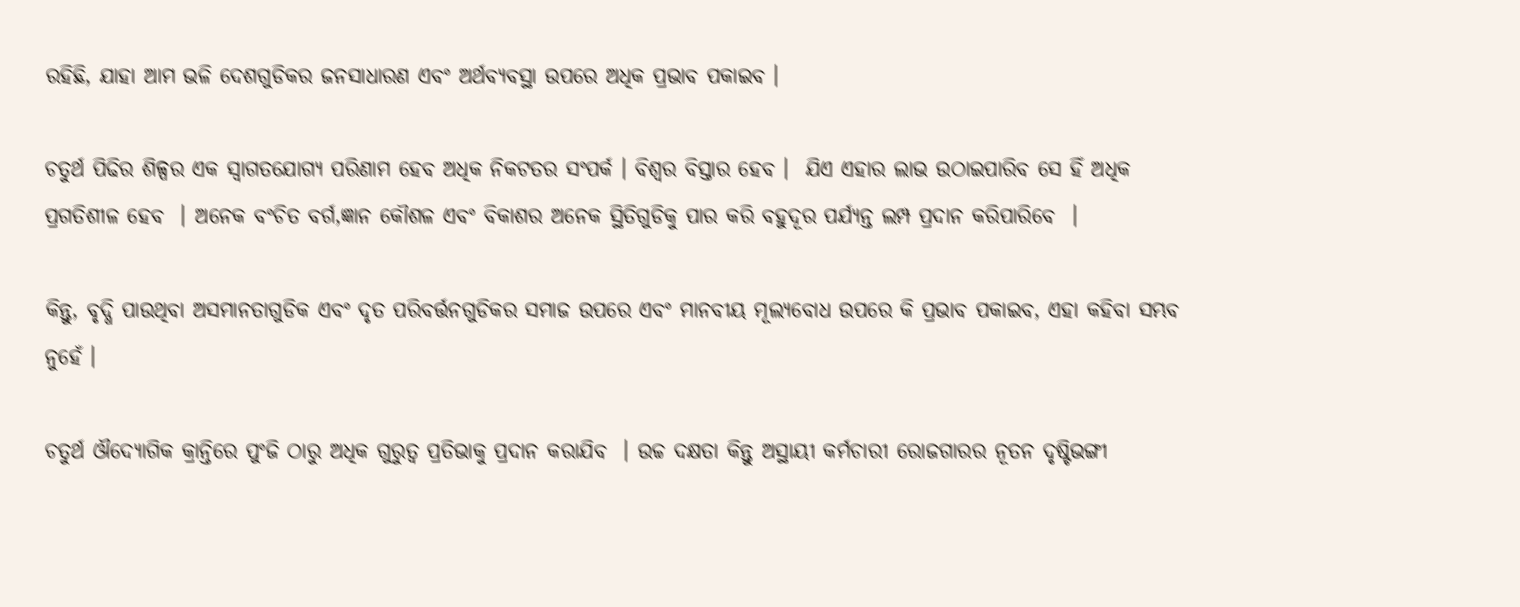ରହିଛି, ଯାହା ଆମ ଭଳି ଦେଶଗୁଡିକର ଜନସାଧାରଣ ଏବଂ ଅର୍ଥବ୍ୟବସ୍ଥା ଉପରେ ଅଧିକ ପ୍ରଭାବ ପକାଇବ ।

ଚତୁର୍ଥ ପିଢିର ଶିଳ୍ପର ଏକ ସ୍ୱାଗତଯୋଗ୍ୟ ପରିଣାମ ହେବ ଅଧିକ ନିକଟତର ସଂପର୍କ । ବିଶ୍ଵର ବିସ୍ତାର ହେବ ।  ଯିଏ ଏହାର ଲାଭ ଉଠାଇପାରିବ ସେ ହିଁ ଅଧିକ ପ୍ରଗତିଶୀଳ ହେବ  । ଅନେକ ବଂଚିତ ବର୍ଗ,ଜ୍ଞାନ କୌଶଳ ଏବଂ ବିକାଶର ଅନେକ ସ୍ଥିତିଗୁଡିକୁ ପାର କରି ବହୁଦୂର ପର୍ଯ୍ୟନ୍ତ ଲମ୍ପ ପ୍ରଦାନ କରିପାରିବେ  ।

କିନ୍ତୁ, ବୃଦ୍ଧି ପାଉଥିବା ଅସମାନତାଗୁଡିକ ଏବଂ ଦୃତ ପରିବର୍ତ୍ତନଗୁଡିକର ସମାଜ ଉପରେ ଏବଂ ମାନବୀୟ ମୂଲ୍ୟବୋଧ ଉପରେ କି ପ୍ରଭାବ ପକାଇବ, ଏହା କହିବା ସମ୍ଭବ ନୁହେଁ ।

ଚତୁର୍ଥ ଔଦ୍ୟୋଗିକ କ୍ରାନ୍ତିରେ ପୁଂଜି ଠାରୁ ଅଧିକ ଗୁରୁତ୍ୱ ପ୍ରତିଭାକୁ ପ୍ରଦାନ କରାଯିବ  । ଉଚ୍ଚ ଦକ୍ଷତା କିନ୍ତୁ ଅସ୍ଥାୟୀ କର୍ମଚାରୀ ରୋଜଗାରର ନୂତନ ଦୃଷ୍ଟିଭଙ୍ଗୀ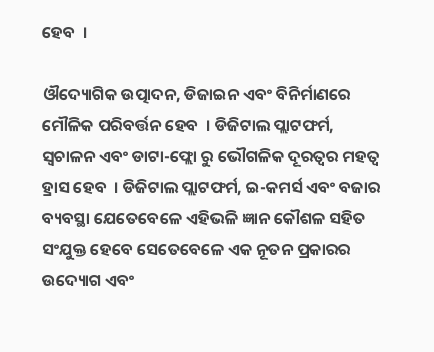ହେବ  ।

ଔଦ୍ୟୋଗିକ ଉତ୍ପାଦନ, ଡିଜାଇନ ଏବଂ ବିନିର୍ମାଣରେ ମୌଳିକ ପରିବର୍ତ୍ତନ ହେବ  । ଡିଜିଟାଲ ପ୍ଲାଟଫର୍ମ, ସ୍ୱଚାଳନ ଏବଂ ଡାଟା-ଫ୍ଲୋ ରୁ ଭୌଗଳିକ ଦୂରତ୍ୱର ମହତ୍ୱ ହ୍ରାସ ହେବ  । ଡିଜିଟାଲ ପ୍ଲାଟଫର୍ମ, ଇ-କମର୍ସ ଏବଂ ବଜାର ବ୍ୟବସ୍ଥା ଯେତେବେଳେ ଏହିଭଳି ଜ୍ଞାନ କୌଶଳ ସହିତ ସଂଯୁକ୍ତ ହେବେ ସେତେବେଳେ ଏକ ନୂତନ ପ୍ରକାରର ଉଦ୍ୟୋଗ ଏବଂ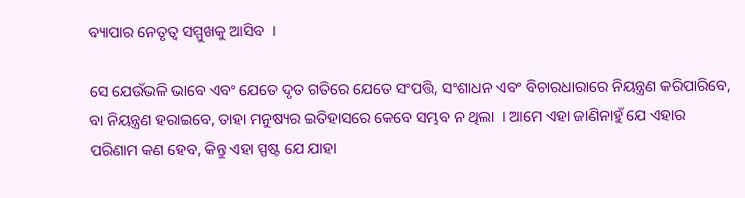ବ୍ୟାପାର ନେତୃତ୍ୱ ସମ୍ମୁଖକୁ ଆସିବ  ।

ସେ ଯେଉଁଭଳି ଭାବେ ଏବଂ ଯେତେ ଦୃତ ଗତିରେ ଯେତେ ସଂପତ୍ତି, ସଂଶାଧନ ଏବଂ ବିଚାରଧାରାରେ ନିୟନ୍ତ୍ରଣ କରିପାରିବେ, ବା ନିୟନ୍ତ୍ରଣ ହରାଇବେ, ତାହା ମନୁଷ୍ୟର ଇତିହାସରେ କେବେ ସମ୍ଭବ ନ ଥିଲା  । ଆମେ ଏହା ଜାଣିନାହୁଁ ଯେ ଏହାର ପରିଣାମ କଣ ହେବ, କିନ୍ତୁ ଏହା ସ୍ପଷ୍ଟ ଯେ ଯାହା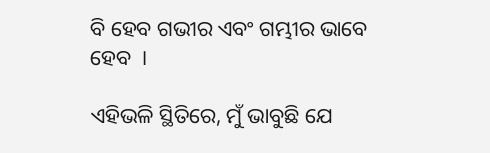ବି ହେବ ଗଭୀର ଏବଂ ଗମ୍ଭୀର ଭାବେ ହେବ  ।

ଏହିଭଳି ସ୍ଥିତିରେ, ମୁଁ ଭାବୁଛି ଯେ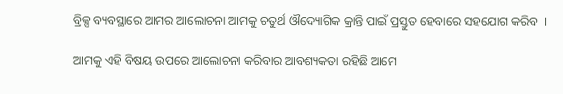ବ୍ରିକ୍ସ ବ୍ୟବସ୍ଥାରେ ଆମର ଆଲୋଚନା ଆମକୁ ଚତୁର୍ଥ ଔଦ୍ୟୋଗିକ କ୍ରାନ୍ତି ପାଇଁ ପ୍ରସ୍ତୁତ ହେବାରେ ସହଯୋଗ କରିବ  ।

ଆମକୁ ଏହି ବିଷୟ ଉପରେ ଆଲୋଚନା କରିବାର ଆବଶ୍ୟକତା ରହିଛି ଆମେ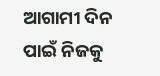ଆଗାମୀ ଦିନ ପାଇଁ ନିଜକୁ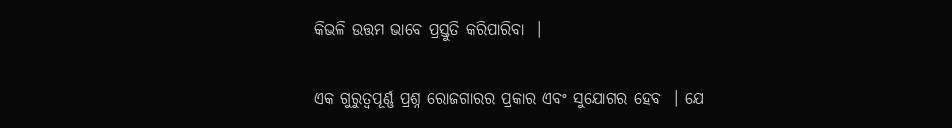କିଭଳି ଉତ୍ତମ ଭାବେ ପ୍ରସ୍ତୁତି କରିପାରିବା  ।

ଏକ ଗୁରୁତ୍ୱପୂର୍ଣ୍ଣ ପ୍ରଶ୍ନ ରୋଜଗାରର ପ୍ରକାର ଏବଂ ସୁଯୋଗର ହେବ  । ଯେ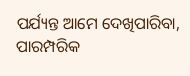ପର୍ଯ୍ୟନ୍ତ ଆମେ ଦେଖିପାରିବା, ପାରମ୍ପରିକ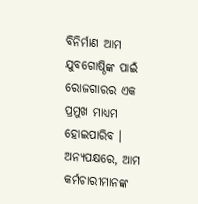ବିନିର୍ମାଣ ଆମ ଯୁବଗୋଷ୍ଠିଙ୍କ ପାଇଁ ରୋଜଗାରର ଏକ ପ୍ରମୁଖ ମାଧ୍ୟମ ହୋଇପାରିବ । ଅନ୍ୟପକ୍ଷରେ, ଆମ କର୍ମଚାରୀମାନଙ୍କ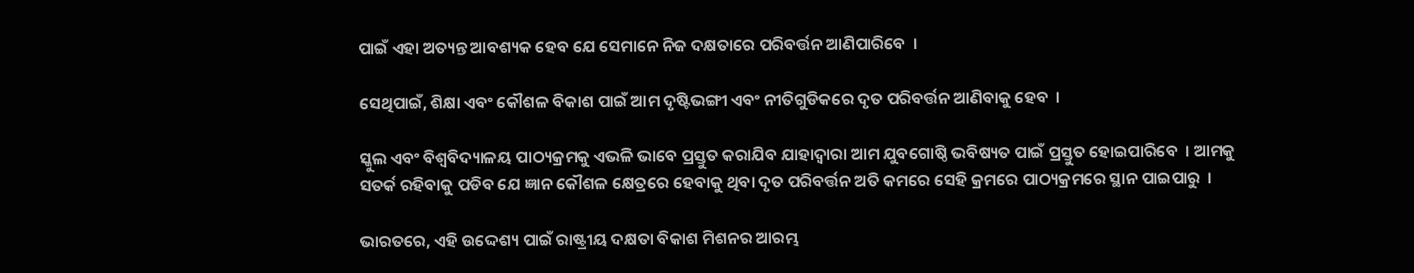ପାଇଁ ଏହା ଅତ୍ୟନ୍ତ ଆବଶ୍ୟକ ହେବ ଯେ ସେମାନେ ନିଜ ଦକ୍ଷତାରେ ପରିବର୍ତ୍ତନ ଆଣିପାରିବେ  ।

ସେଥିପାଇଁ, ଶିକ୍ଷା ଏବଂ କୌଶଳ ବିକାଶ ପାଇଁ ଆମ ଦୃଷ୍ଟିଭଙ୍ଗୀ ଏବଂ ନୀତିଗୁଡିକରେ ଦୃତ ପରିବର୍ତ୍ତନ ଆଣିବାକୁ ହେବ  ।

ସ୍କୁଲ ଏବଂ ବିଶ୍ୱବିଦ୍ୟାଳୟ ପାଠ୍ୟକ୍ରମକୁ ଏଭଳି ଭାବେ ପ୍ରସ୍ତୁତ କରାଯିବ ଯାହାଦ୍ୱାରା ଆମ ଯୁବଗୋଷ୍ଠି ଭବିଷ୍ୟତ ପାଇଁ ପ୍ରସ୍ତୁତ ହୋଇପାରିବେ  । ଆମକୁ ସତର୍କ ରହିବାକୁ ପଡିବ ଯେ ଜ୍ଞାନ କୌଶଳ କ୍ଷେତ୍ରରେ ହେବାକୁ ଥିବା ଦୃତ ପରିବର୍ତ୍ତନ ଅତି କମରେ ସେହି କ୍ରମରେ ପାଠ୍ୟକ୍ରମରେ ସ୍ଥାନ ପାଇପାରୁ  ।

ଭାରତରେ, ଏହି ଉଦ୍ଦେଶ୍ୟ ପାଇଁ ରାଷ୍ଟ୍ରୀୟ ଦକ୍ଷତା ବିକାଶ ମିଶନର ଆରମ୍ଭ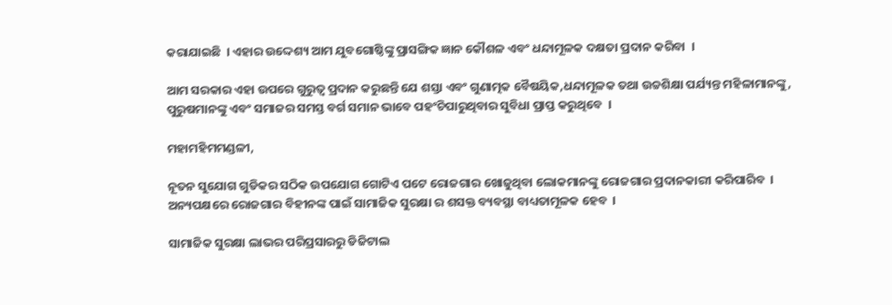କରାଯାଇଛି  । ଏହାର ଉଦ୍ଦେଶ୍ୟ ଆମ ଯୁବଗୋଷ୍ଠିଙ୍କୁ ପ୍ରାସଙ୍ଗିକ ଜ୍ଞାନ କୌଶଳ ଏବଂ ଧନ୍ଦାମୂଳକ ଦକ୍ଷତା ପ୍ରଦାନ କରିବା  ।

ଆମ ସରକାର ଏହା ଉପରେ ଗୁରୁତ୍ୱ ପ୍ରଦାନ କରୁଛନ୍ତି ଯେ ଶସ୍ତା ଏବଂ ଗୁଣାତ୍ମକ ବୈଷୟିକ,ଧନ୍ଦାମୂଳକ ତଥା ଉଚ୍ଚଶିକ୍ଷା ପର୍ଯ୍ୟନ୍ତ ମହିଳାମାନଙ୍କୁ, ପୁରୁଷମାନଙ୍କୁ ଏବଂ ସମାଜର ସମସ୍ତ ବର୍ଗ ସମାନ ଭାବେ ପହଂଚିପାରୁଥିବାର ସୁବିଧା ପ୍ରାପ୍ତ କରୁଥିବେ  ।

ମହାମହିମମଣ୍ଡଳୀ,

ନୂତନ ସୁଯୋଗ ଗୁଡିକର ସଠିକ ଉପଯୋଗ ଗୋଟିଏ ପଟେ ରୋଜଗାର ଖୋଜୁଥିବା ଲୋକମାନଙ୍କୁ ରୋଜଗାର ପ୍ରଦାନକାରୀ କରିପାରିବ  । ଅନ୍ୟପକ୍ଷରେ ରୋଜଗାର ବିହୀନଙ୍କ ପାଇଁ ସାମାଜିକ ସୁରକ୍ଷା ର ଶସକ୍ତ ବ୍ୟବସ୍ଥା ବାଧ୍ୟତାମୂଳକ ହେବ  ।

ସାମାଜିକ ସୁରକ୍ଷା ଲାଭର ପରିପ୍ରସାରରୁ ଡିଜିଟାଲ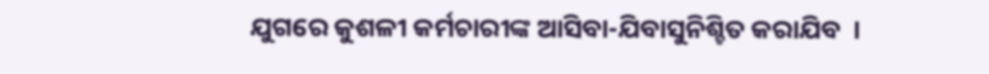ଯୁଗରେ କୁଶଳୀ କର୍ମଚାରୀଙ୍କ ଆସିବା-ଯିବାସୁନିଶ୍ଚିତ କରାଯିବ  ।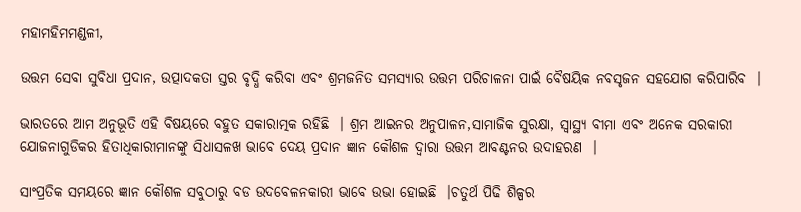ମହାମହିମମଣ୍ଡଳୀ,

ଉତ୍ତମ ସେବା ସୁବିଧା ପ୍ରଦାନ, ଉତ୍ପାଦକତା ସ୍ତର ବୃଦ୍ଧି କରିବା ଏବଂ ଶ୍ରମଜନିତ ସମସ୍ୟାର ଉତ୍ତମ ପରିଚାଳନା ପାଇଁ ବୈଷୟିକ ନବସୃଜନ ସହଯୋଗ କରିପାରିବ  ।

ଭାରତରେ ଆମ ଅନୁଭୂତି ଏହି ବିଷୟରେ ବହୁତ ସକାରାତ୍ମକ ରହିଛି  । ଶ୍ରମ ଆଇନର ଅନୁପାଳନ,ସାମାଜିକ ସୁରକ୍ଷା, ସ୍ୱାସ୍ଥ୍ୟ ବୀମା ଏବଂ ଅନେକ ସରକାରୀ ଯୋଜନାଗୁଡିକର ହିତାଧିକାରୀମାନଙ୍କୁ ସିଧାସଳଖ ଭାବେ ଦେୟ ପ୍ରଦାନ ଜ୍ଞାନ କୌଶଳ ଦ୍ୱାରା ଉତ୍ତମ ଆବଣ୍ଟନର ଉଦାହରଣ  ।

ସାଂପ୍ରତିକ ସମୟରେ ଜ୍ଞାନ କୌଶଳ ସବୁଠାରୁ ବଡ ଉଦବେଳନକାରୀ ଭାବେ ଉଭା ହୋଇଛି  ।ଚତୁର୍ଥ ପିଢି ଶିଳ୍ପର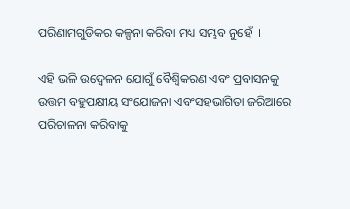ପରିଣାମଗୁଡିକର କଳ୍ପନା କରିବା ମଧ୍ୟ ସମ୍ଭବ ନୁହେଁ  ।

ଏହି ଭଳି ଉଦ୍ବେଳନ ଯୋଗୁଁ ବୈଶ୍ୱିକରଣ ଏବଂ ପ୍ରବାସନକୁ ଉତ୍ତମ ବହୁପକ୍ଷୀୟ ସଂଯୋଜନା ଏବଂସହଭାଗିତା ଜରିଆରେ ପରିଚାଳନା କରିବାକୁ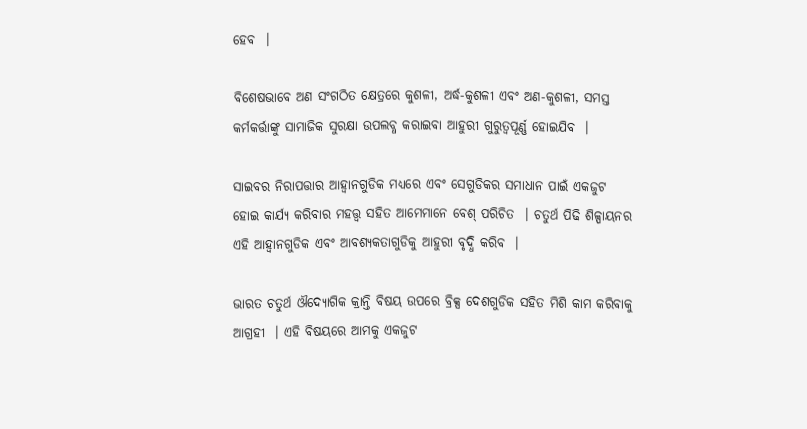ହେବ  ।

ବିଶେଷଭାବେ ଅଣ ସଂଗଠିତ କ୍ଷେତ୍ରରେ କୁଶଳୀ, ଅର୍ଦ୍ଧ-କୁଶଳୀ ଏବଂ ଅଣ-କୁଶଳୀ, ସମସ୍ତ କର୍ମକର୍ତ୍ତାଙ୍କୁ ସାମାଜିକ ସୁରକ୍ଷା ଉପଲବ୍ଧ କରାଇବା ଆହୁରୀ ଗୁରୁତ୍ୱପୂର୍ଣ୍ଣ ହୋଇଯିବ  ।

ସାଇବର ନିରାପତ୍ତାର ଆହ୍ୱାନଗୁଡିକ ମଧ୍ୟରେ ଏବଂ ସେଗୁଡିକର ସମାଧାନ ପାଇଁ ଏକଜୁଟ ହୋଇ କାର୍ଯ୍ୟ କରିବାର ମହତ୍ତ୍ଵ ସହିତ ଆମେମାନେ ବେଶ୍ ପରିଚିତ  । ଚତୁର୍ଥ ପିଢି ଶିଳ୍ପାୟନର ଏହି ଆହ୍ୱାନଗୁଡିକ ଏବଂ ଆବଶ୍ୟକତାଗୁଡିକୁ ଆହୁରୀ ବୃଦ୍ଧି କରିବ  ।

ଭାରତ ଚତୁର୍ଥ ଔଦ୍ୟୋଗିକ କ୍ରାନ୍ତି ବିଷୟ ଉପରେ ବ୍ରିକ୍ସ ଦେଶଗୁଡିକ ସହିତ ମିଶି କାମ କରିବାକୁ ଆଗ୍ରହୀ  । ଏହି ବିଷୟରେ ଆମକୁ ଏକଜୁଟ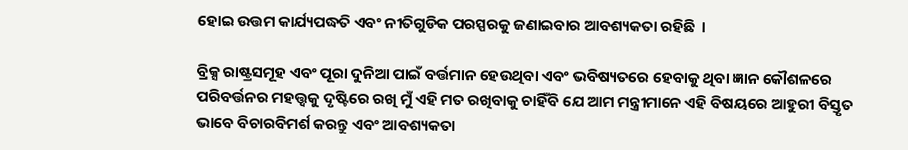ହୋଇ ଉତ୍ତମ କାର୍ଯ୍ୟପଦ୍ଧତି ଏବଂ ନୀତିଗୁଡିକ ପରସ୍ପରକୁ ଜଣାଇବାର ଆବଶ୍ୟକତା ରହିଛି  ।

ବ୍ରିକ୍ସ ରାଷ୍ଟ୍ରସମୂହ ଏବଂ ପୂରା ଦୁନିଆ ପାଇଁ ବର୍ତ୍ତମାନ ହେଉଥିବା ଏବଂ ଭବିଷ୍ୟତରେ ହେବାକୁ ଥିବା ଜ୍ଞାନ କୌଶଳରେ ପରିବର୍ତ୍ତନର ମହତ୍ତ୍ୱକୁ ଦୃଷ୍ଟିରେ ରଖି ମୁଁ ଏହି ମତ ରଖିବାକୁ ଚାହିଁବି ଯେ ଆମ ମନ୍ତ୍ରୀମାନେ ଏହି ବିଷୟରେ ଆହୁରୀ ବିସ୍ତୃତ ଭାବେ ବିଚାରବିମର୍ଶ କରନ୍ତୁ ଏବଂ ଆବଶ୍ୟକତା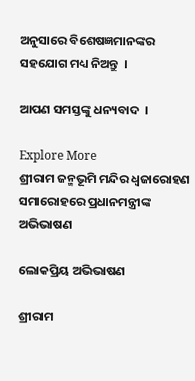ଅନୁସାରେ ବିଶେଷଜ୍ଞମାନଙ୍କର ସହଯୋଗ ମଧ୍ୟ ନିଅନ୍ତୁ  ।

ଆପଣ ସମସ୍ତଙ୍କୁ ଧନ୍ୟବାଦ  ।

Explore More
ଶ୍ରୀରାମ ଜନ୍ମଭୂମି ମନ୍ଦିର ଧ୍ଵଜାରୋହଣ ସମାରୋହରେ ପ୍ରଧାନମନ୍ତ୍ରୀଙ୍କ ଅଭିଭାଷଣ

ଲୋକପ୍ରିୟ ଅଭିଭାଷଣ

ଶ୍ରୀରାମ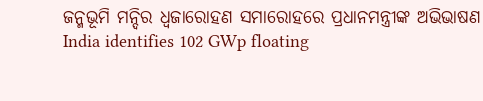ଜନ୍ମଭୂମି ମନ୍ଦିର ଧ୍ଵଜାରୋହଣ ସମାରୋହରେ ପ୍ରଧାନମନ୍ତ୍ରୀଙ୍କ ଅଭିଭାଷଣ
India identifies 102 GWp floating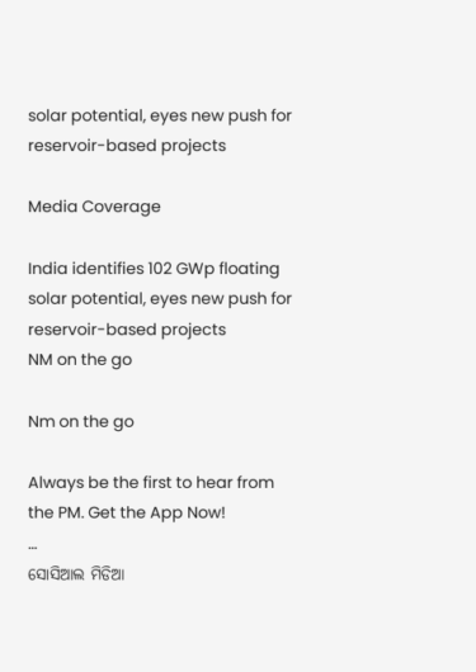solar potential, eyes new push for reservoir-based projects

Media Coverage

India identifies 102 GWp floating solar potential, eyes new push for reservoir-based projects
NM on the go

Nm on the go

Always be the first to hear from the PM. Get the App Now!
...
ସୋସିଆଲ ମିଡିଆ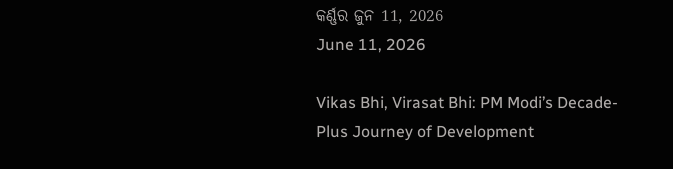କର୍ଣ୍ଣର ଜୁନ 11, 2026
June 11, 2026

Vikas Bhi, Virasat Bhi: PM Modi’s Decade-Plus Journey of Development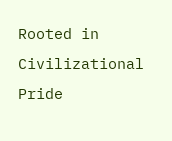Rooted in Civilizational Pride